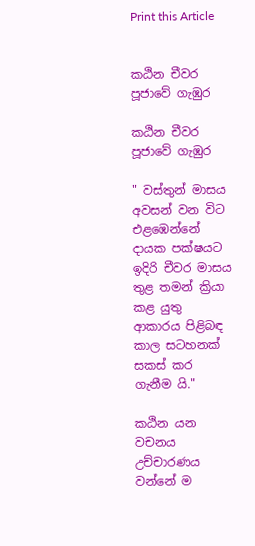Print this Article


කඨින චීවර පූජාවේ ගැඹුර

කඨින චීවර පූජාවේ ගැඹුර

" වස්තුන් මාසය අවසන් වන විට එළඹෙන්නේ දායක පක්ෂයට ඉදිරි චීවර මාසය තුළ තමන් ක්‍රියා කළ යුතු ආකාරය පිළිබඳ කාල සටහනක් සකස් කර ගැනීම යි."

කඨින යන වචනය උච්චාරණය වන්නේ ම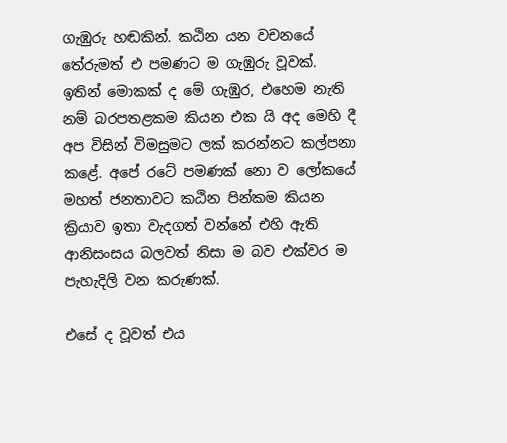ගැඹුරු හඬකින්. කඨින යන වචනයේ තේරුමත් එ පමණට ම ගැඹුරු වූවක්. ඉතින් මොකක් ද මේ ගැඹුර, එහෙම නැති නම් බරපතළකම කියන එක යි අද මෙහි දී අප විසින් විමසුමට ලක් කරන්නට කල්පනා කළේ. අපේ රටේ පමණක් නො ව ලෝකයේ මහත් ජනතාවට කඨින පින්කම කියන ක්‍රියාව ඉතා වැදගත් වන්නේ එහි ඇති ආනිසංසය බලවත් නිසා ම බව එක්වර ම පැහැදිලි වන කරුණක්.

එසේ ද වූවත් එය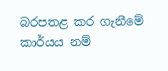බරපතළ කර ගැනීමේ කාර්යය නම්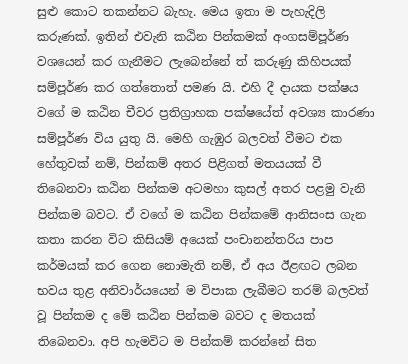සුළු කොට තකන්නට බැහැ. මෙය ඉතා ම පැහැදිලි කරුණක්. ඉතින් එවැනි කඨින පින්කමක් අංගසම්පූර්ණ වශයෙන් කර ගැනීමට ලැබෙන්නේ ත් කරුණු කිහිපයක් සම්පූර්ණ කර ගත්තොත් පමණ යි. එහි දී දායක පක්ෂය වගේ ම කඨින චීවර ප්‍රතිග්‍රාහක පක්ෂයේත් අවශ්‍ය කාරණා සම්පූර්ණ විය යුතු යි. මෙහි ගැඹුර බලවත් වීමට එක හේතුවක් නම්, පින්කම් අතර පිළිගත් මතයයක් වී තිබෙනවා කඨින පින්කම අටමහා කුසල් අතර පළමු වැනි පින්කම බවට. ඒ වගේ ම කඨින පින්කමේ ආනිසංස ගැන කතා කරන විට කිසියම් අයෙක් පංචානන්තරිය පාප කර්මයක් කර ගෙන නොමැති නම්, ඒ අය ඊළඟට ලබන භවය තුළ අනිවාර්යයෙන් ම විපාක ලැබීමට තරම් බලවත් වූ පින්කම ද මේ කඨින පින්කම බවට ද මතයක් තිබෙනවා. අපි හැමවිට ම පින්කම් කරන්නේ සිත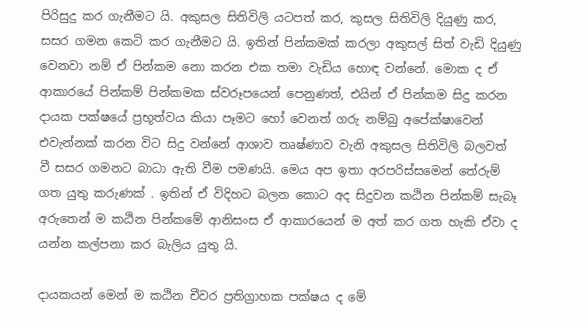පිරිසුදු කර ගැනීමට යි. අකුසල සිතිවිලි යටපත් කර, කුසල සිතිවිලි දියුණු කර, සසර ගමන කෙටි කර ගැනීමට යි. ඉතින් පින්කමක් කරලා අකුසල් සිත් වැඩි දියුණු වෙනවා නම් ඒ පින්කම නො කරන එක තමා වැඩිය හොඳ වන්නේ. මොක ද ඒ ආකාරයේ පින්කම් පින්කමක ස්වරූපයෙන් පෙනුණත්, එයින් ඒ පින්කම සිදු කරන දායක පක්ෂයේ ප්‍රභූත්වය කියා පෑමට හෝ වෙනත් ගරු නම්බු අපේක්ෂාවෙන් එවැන්නක් කරන විට සිදු වන්නේ ආශාව තෘෂ්ණාව වැනි අකුසල සිතිවිලි බලවත් වී සසර ගමනට බාධා ඇති වීම පමණයි. මෙය අප ඉතා අරපරිස්සමෙන් තේරුම් ගත යුතු කරුණක් . ඉතින් ඒ විදිහට බලන කොට අද සිදුවන කඨින පින්කම් සැබෑ අරුතෙන් ම කඨින පින්කමේ ආනිසංස ඒ ආකාරයෙන් ම අත් කර ගත හැකි ඒවා ද යන්න කල්පනා කර බැලිය යුතු යි.

දායකයන් මෙන් ම කඨින චීවර ප්‍රතිග්‍රාහක පක්ෂය ද මේ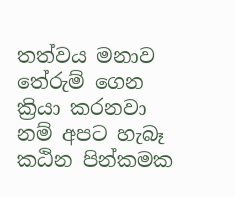තත්වය මනාව තේරුම් ගෙන ක්‍රියා කරනවා නම් අපට හැබෑ කඨින පින්කමක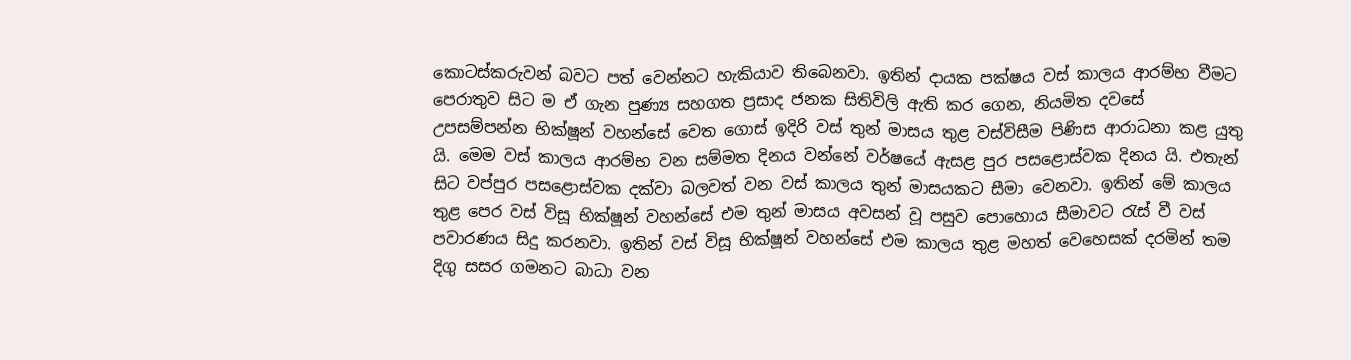කොටස්කරුවන් බවට පත් වෙන්නට හැකියාව තිබෙනවා. ඉතින් දායක පක්ෂය වස් කාලය ආරම්භ වීමට පෙරාතුව සිට ම ඒ ගැන පුණ්‍ය සහගත ප්‍රසාද ජනක සිතිවිලි ඇති කර ගෙන, නියමිත දවසේ උපසම්පන්න භික්ෂූන් වහන්සේ වෙත ගොස් ඉදිරි වස් තුන් මාසය තුළ වස්විසීම පිණිස ආරාධනා කළ යුතු යි. මෙම වස් කාලය ආරම්භ වන සම්මත දිනය වන්නේ වර්ෂයේ ඇසළ පුර පසළොස්වක දිනය යි. එතැන් සිට වප්පුර පසළොස්වක දක්වා බලවත් වන වස් කාලය තුන් මාසයකට සීමා වෙනවා. ඉතින් මේ කාලය තුළ පෙර වස් විසූ භික්ෂූන් වහන්සේ එම තුන් මාසය අවසන් වූ පසුව පොහොය සීමාවට රැස් වී වස් පවාරණය සිදු කරනවා. ඉතින් වස් විසූ භික්ෂූන් වහන්සේ එම කාලය තුළ මහත් වෙහෙසක් දරමින් තම දිගු සසර ගමනට බාධා වන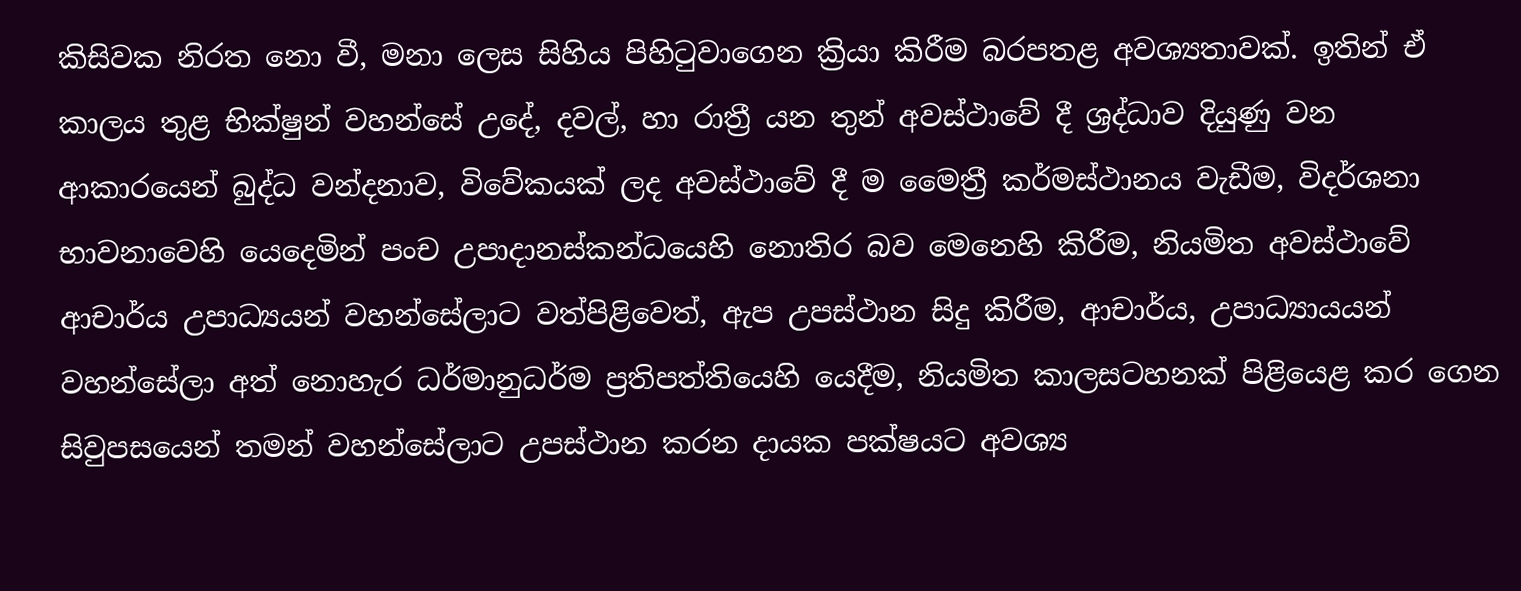කිසිවක නිරත නො වී, මනා ලෙස සිහිය පිහිටුවාගෙන ක්‍රියා කිරීම බරපතළ අවශ්‍යතාවක්. ඉතින් ඒ කාලය තුළ භික්ෂුන් වහන්සේ උදේ, දවල්, හා රාත්‍රී යන තුන් අවස්ථාවේ දී ශ්‍රද්ධාව දියුණු වන ආකාරයෙන් බුද්ධ වන්දනාව, විවේකයක් ලද අවස්ථාවේ දී ම මෛත්‍රී කර්මස්ථානය වැඩීම, විදර්ශනා භාවනාවෙහි යෙදෙමින් පංච උපාදානස්කන්ධයෙහි නොතිර බව මෙනෙහි කිරීම, නියමිත අවස්ථාවේ ආචාර්ය උපාධ්‍යයන් වහන්සේලාට වත්පිළිවෙත්, ඇප උපස්ථාන සිදු කිරීම, ආචාර්ය, උපාධ්‍යායයන් වහන්සේලා අත් නොහැර ධර්මානුධර්ම ප්‍රතිපත්තියෙහි යෙදීම, නියමිත කාලසටහනක් පිළියෙළ කර ගෙන සිවුපසයෙන් තමන් වහන්සේලාට උපස්ථාන කරන දායක පක්ෂයට අවශ්‍ය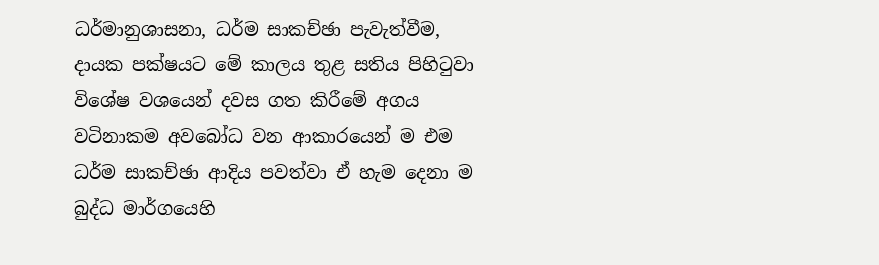ධර්මානුශාසනා, ධර්ම සාකච්ඡා පැවැත්වීම, දායක පක්ෂයට මේ කාලය තුළ සතිය පිහිටුවා විශේෂ වශයෙන් දවස ගත කිරීමේ අගය වටිනාකම අවබෝධ වන ආකාරයෙන් ම එම ධර්ම සාකච්ඡා ආදිය පවත්වා ඒ හැම දෙනා ම බුද්ධ මාර්ගයෙහි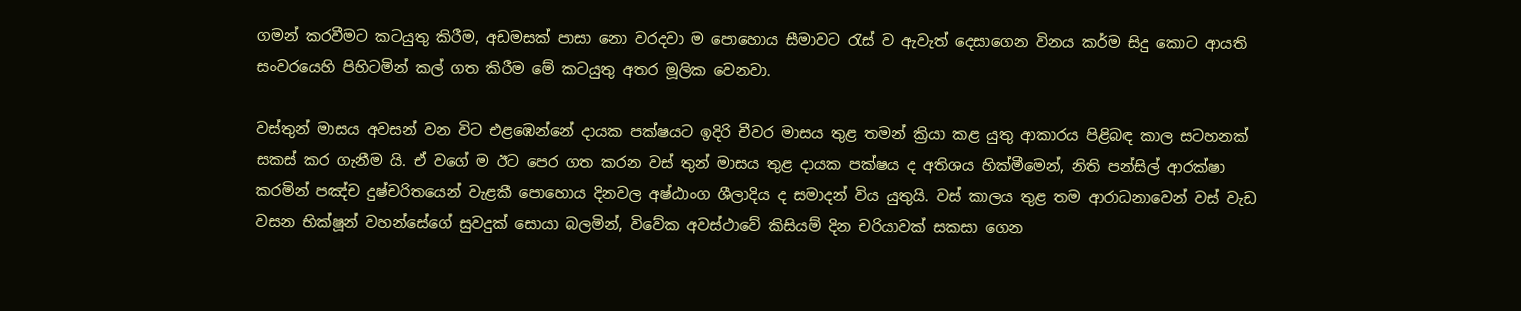ගමන් කරවීමට කටයුතු කිරීම, අඩමසක් පාසා නො වරදවා ම පොහොය සීමාවට රැස් ව ඇවැත් දෙසාගෙන විනය කර්ම සිදු කොට ආයති සංවරයෙහි පිහිටමින් කල් ගත කිරීම මේ කටයුතු අතර මූලික වෙනවා.

වස්තුන් මාසය අවසන් වන විට එළඹෙන්නේ දායක පක්ෂයට ඉදිරි චීවර මාසය තුළ තමන් ක්‍රියා කළ යුතු ආකාරය පිළිබඳ කාල සටහනක් සකස් කර ගැනීම යි. ඒ වගේ ම ඊට පෙර ගත කරන වස් තුන් මාසය තුළ දායක පක්ෂය ද අතිශය හික්මීමෙන්, නිති පන්සිල් ආරක්ෂා කරමින් පඤ්ච දුෂ්චරිතයෙන් වැළකී පොහොය දිනවල අෂ්ඨාංග ශීලාදිය ද සමාදන් විය යුතුයි. වස් කාලය තුළ තම ආරාධනාවෙන් වස් වැඩ වසන භික්ෂූන් වහන්සේගේ සුවදුක් සොයා බලමින්, විවේක අවස්ථාවේ කිසියම් දින චරියාවක් සකසා ගෙන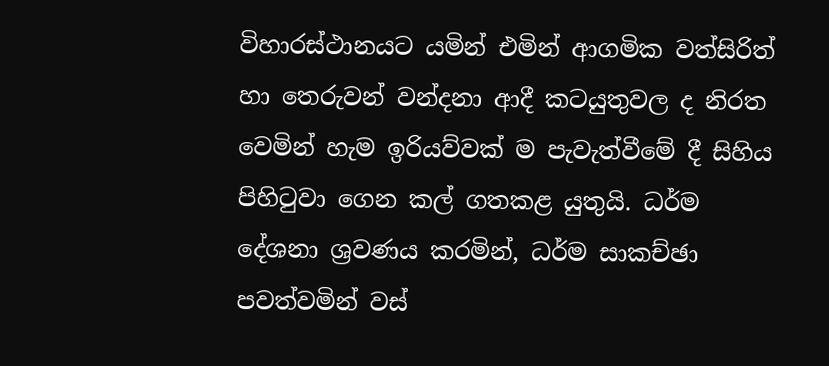විහාරස්ථානයට යමින් එමින් ආගමික වත්සිරිත් හා තෙරුවන් වන්දනා ආදී කටයුතුවල ද නිරත වෙමින් හැම ඉරියව්වක් ම පැවැත්වීමේ දී සිහිය පිහිටුවා ගෙන කල් ගතකළ යුතුයි. ධර්ම දේශනා ශ්‍රවණය කරමින්, ධර්ම සාකච්ඡා පවත්වමින් වස්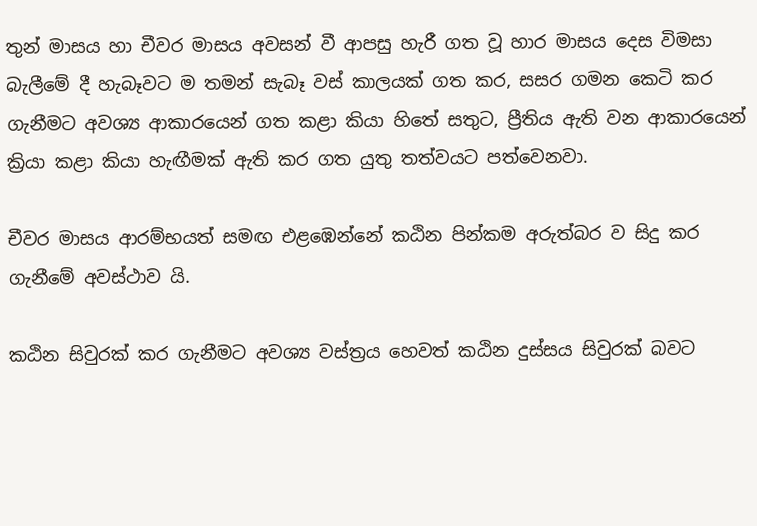තුන් මාසය හා චීවර මාසය අවසන් වී ආපසු හැරී ගත වූ හාර මාසය දෙස විමසා බැලීමේ දී හැබෑවට ම තමන් සැබෑ වස් කාලයක් ගත කර, සසර ගමන කෙටි කර ගැනීමට අවශ්‍ය ආකාරයෙන් ගත කළා කියා හිතේ සතුට, ප්‍රීතිය ඇති වන ආකාරයෙන් ක්‍රියා කළා කියා හැඟීමක් ඇති කර ගත යුතු තත්වයට පත්වෙනවා.

චීවර මාසය ආරම්භයත් සමඟ එළඹෙන්නේ කඨින පින්කම අරුත්බර ව සිදු කර ගැනීමේ අවස්ථාව යි.

කඨින සිවුරක් කර ගැනීමට අවශ්‍ය වස්ත්‍රය හෙවත් කඨින දුස්සය සිවුරක් බවට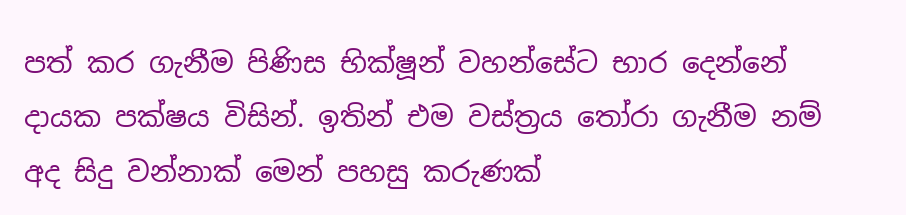පත් කර ගැනීම පිණිස භික්ෂූන් වහන්සේට භාර දෙන්නේ දායක පක්ෂය විසින්. ඉතින් එම වස්ත්‍රය තෝරා ගැනීම නම් අද සිදු වන්නාක් මෙන් පහසු කරුණක්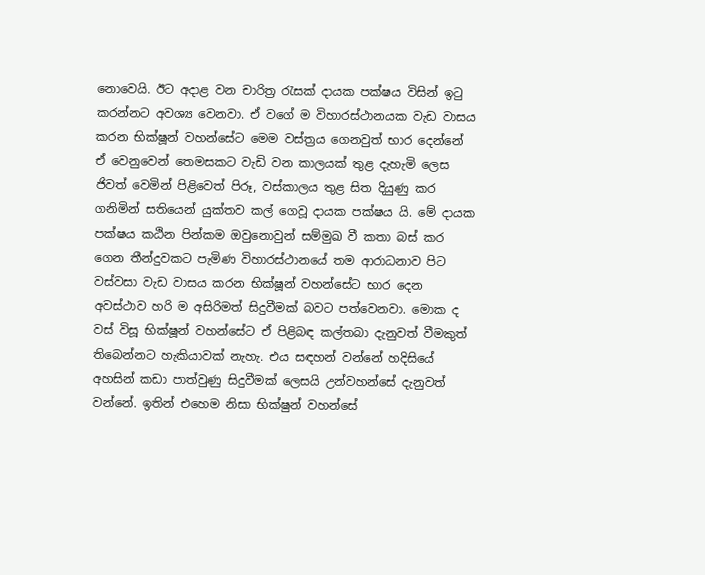නොවෙයි. ඊට අදාළ වන චාරිත්‍ර රැසක් දායක පක්ෂය විසින් ඉටු කරන්නට අවශ්‍ය වෙනවා. ඒ වගේ ම විහාරස්ථානයක වැඩ වාසය කරන භික්ෂූන් වහන්සේට මෙම වස්ත්‍රය ගෙනවුත් භාර දෙන්නේ ඒ වෙනුවෙන් තෙමසකට වැඩි වන කාලයක් තුළ දැහැමි ලෙස ජිවත් වෙමින් පිළිවෙත් පිරූ, වස්කාලය තුළ සිත දියුණු කර ගනිමින් සතියෙන් යුක්තව කල් ගෙවූ දායක පක්ෂය යි. මේ දායක පක්ෂය කඨින පින්කම ඔවුනොවුන් සම්මුඛ වී කතා බස් කර ගෙන තීන්දුවකට පැමිණ විහාරස්ථානයේ තම ආරාධනාව පිට වස්වසා වැඩ වාසය කරන භික්ෂූන් වහන්සේට භාර දෙන අවස්ථාව හරි ම අසිරිමත් සිදුවීමක් බවට පත්වෙනවා. මොක ද වස් විසූ භික්ෂූන් වහන්සේට ඒ පිළිබඳ කල්තබා දැනුවත් වීමකුත් තිබෙන්නට හැකියාවක් නැහැ. එය සඳහන් වන්නේ හදිසියේ අහසින් කඩා පාත්වුණු සිදුවීමක් ලෙසයි උන්වහන්සේ දැනුවත් වන්නේ. ඉතින් එහෙම නිසා භික්ෂුන් වහන්සේ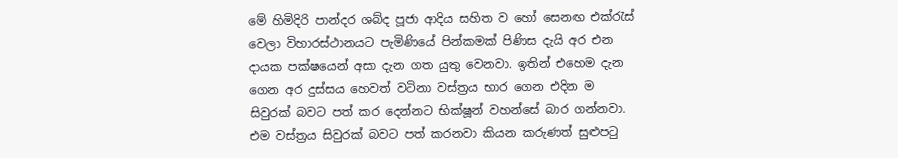මේ හිමිදිරි පාන්දර ශබ්ද පූජා ආදිය සහිත ව හෝ සෙනඟ එක්රැස් වෙලා විහාරස්ථානයට පැමිණියේ පින්කමක් පිණිස දැයි අර එන දායක පක්ෂයෙන් අසා දැන ගත යුතු වෙනවා. ඉතින් එහෙම දැන ගෙන අර දුස්සය හෙවත් වටිනා වස්ත්‍රය භාර ගෙන එදින ම සිවුරක් බවට පත් කර දෙන්නට භික්ෂූන් වහන්සේ බාර ගන්නවා. එම වස්ත්‍රය සිවුරක් බවට පත් කරනවා කියන කරුණත් සුළුපටු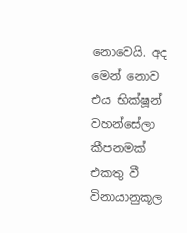නොවෙයි. අද මෙන් නොව එය භික්ෂූන් වහන්සේලා කීපනමක් එකතු වී විනායානුකූල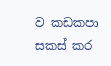ව කඩකපා සකස් කර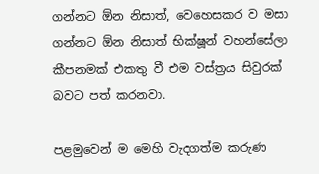ගන්නට ඕන නිසාත්, වෙහෙසකර ව මසා ගන්නට ඕන නිසාත් භික්ෂූන් වහන්සේලා කීපනමක් එකතු වී එම වස්ත්‍රය සිවුරක් බවට පත් කරනවා.

පළමුවෙන් ම මෙහි වැදගත්ම කරුණ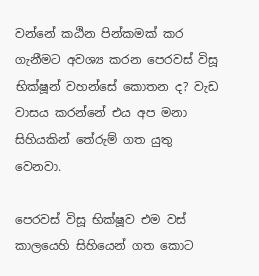වන්නේ කඨින පින්කමක් කර ගැනීමට අවශ්‍ය කරන පෙරවස් විසූ භික්ෂූන් වහන්සේ කොතන ද? වැඩ වාසය කරන්නේ එය අප මනා සිහියකින් තේරුම් ගත යුතු වෙනවා.

පෙරවස් විසූ භික්ෂූව එම වස් කාලයෙහි සිහියෙන් ගත කොට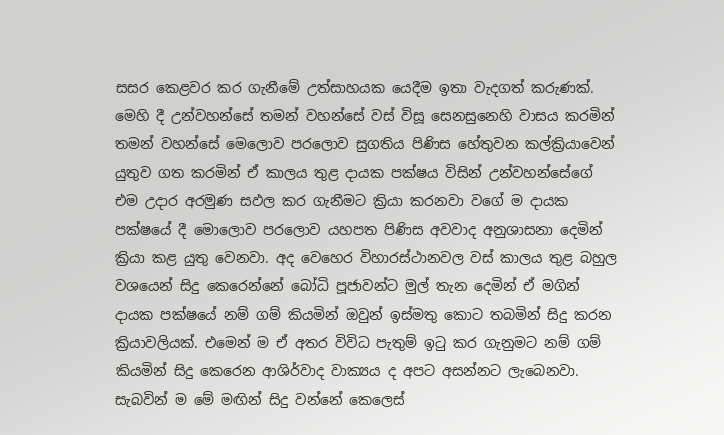සසර කෙළවර කර ගැනීමේ උත්සාහයක යෙදීම ඉතා වැදගත් කරුණක්. මෙහි දී උන්වහන්සේ තමන් වහන්සේ වස් විසූ සෙනසුනෙහි වාසය කරමින් තමන් වහන්සේ මෙලොව පරලොව සුගතිය පිණිස හේතුවන කල්ක්‍රියාවෙන් යුතුව ගත කරමින් ඒ කාලය තුළ දායක පක්ෂය විසින් උන්වහන්සේගේ එම උදාර අරමුණ සඵල කර ගැනීමට ක්‍රියා කරනවා වගේ ම දායක පක්ෂයේ දී මොලොව පරලොව යහපත පිණිස අවවාද අනුශාසනා දෙමින් ක්‍රියා කළ යුතු වෙනවා. අද වෙහෙර විහාරස්ථානවල වස් කාලය තුළ බහුල වශයෙන් සිදු කෙරෙන්නේ බෝධි පූජාවන්ට මුල් තැන දෙමින් ඒ මගින් දායක පක්ෂයේ නම් ගම් කියමින් ඔවුන් ඉස්මතු කොට තබමින් සිදු කරන ක්‍රියාවලියක්. එමෙන් ම ඒ අතර විවිධ පැතුම් ඉටු කර ගැනුමට නම් ගම් කියමින් සිදු කෙරෙන ආශිර්වාද වාක්‍යය ද අපට අසන්නට ලැබෙනවා. සැබවින් ම මේ මඟින් සිදු වන්නේ කෙලෙස්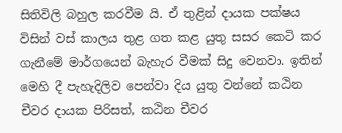සිතිවිලි බහුල කරවීම යි. ඒ තුළින් දායක පක්ෂය විසින් වස් කාලය තුළ ගත කළ යුතු සසර කෙටි කර ගැනීමේ මාර්ගයෙන් බැහැර වීමක් සිදු වෙනවා. ඉතින් මෙහි දී පැහැදිලිව පෙන්වා දිය යුතු වන්නේ කඨින චීවර දායක පිරිසත්, කඨින චීවර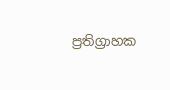ප්‍රතිග්‍රාහක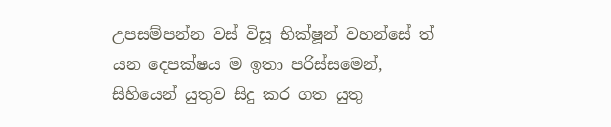උපසම්පන්න වස් විසූ භික්ෂූන් වහන්සේ ත් යන දෙපක්ෂය ම ඉතා පරිස්සමෙන්, සිහියෙන් යුතුව සිදු කර ගත යුතු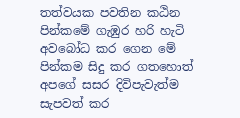තත්වයක පවතින කඨින පින්කමේ ගැඹුර හරි හැටි අවබෝධ කර ගෙන මේ පින්කම සිදු කර ගතහොත් අපගේ සසර දිවිපැවැත්ම සැපවත් කර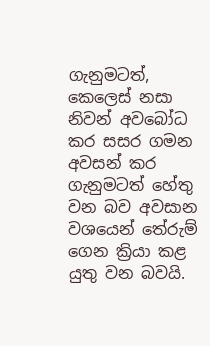ගැනුමටත්, කෙලෙස් නසා නිවන් අවබෝධ කර සසර ගමන අවසන් කර ගැනුමටත් හේතු වන බව අවසාන වශයෙන් තේරුම් ගෙන ක්‍රියා කළ යුතු වන බවයි.